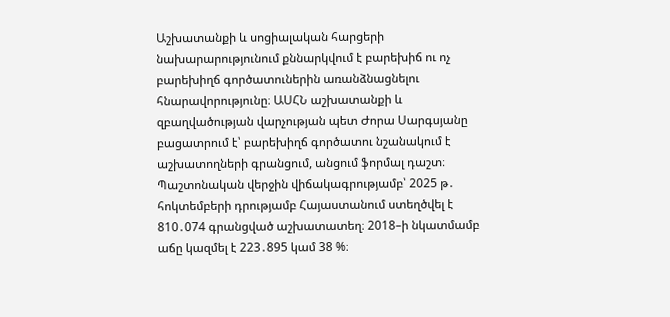Աշխատանքի և սոցիալական հարցերի նախարարությունում քննարկվում է բարեխիճ ու ոչ բարեխիղճ գործատուներին առանձնացնելու հնարավորությունը։ ԱՍՀՆ աշխատանքի և զբաղվածության վարչության պետ Ժորա Սարգսյանը բացատրում է՝ բարեխիղճ գործատու նշանակում է աշխատողների գրանցում, անցում ֆորմալ դաշտ։ Պաշտոնական վերջին վիճակագրությամբ՝ 2025 թ․ հոկտեմբերի դրությամբ Հայաստանում ստեղծվել է 810․074 գրանցված աշխատատեղ։ 2018–ի նկատմամբ աճը կազմել է 223․895 կամ 38 %։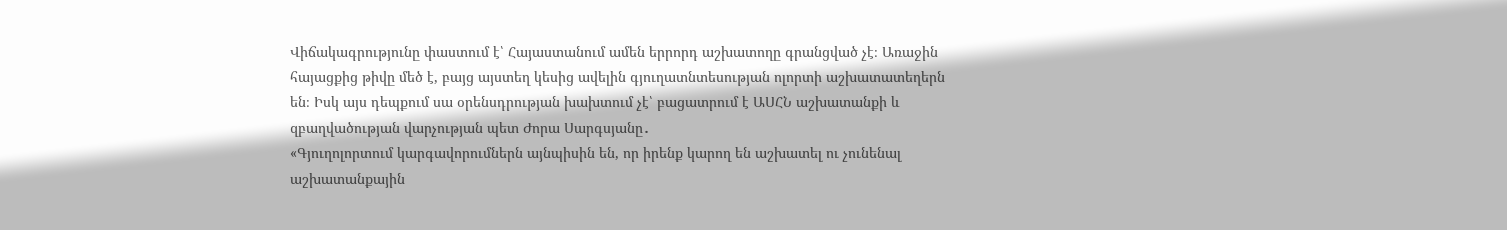Վիճակագրությունը փաստում է՝ Հայաստանում ամեն երրորդ աշխատողը գրանցված չէ։ Առաջին հայացքից թիվը մեծ է, բայց այստեղ կեսից ավելին գյուղատնտեսության ոլորտի աշխատատեղերն են։ Իսկ այս դեպքում սա օրենսդրության խախտում չէ՝ բացատրում է ԱՍՀՆ աշխատանքի և զբաղվածության վարչության պետ Ժորա Սարգսյանը․
«Գյուղոլորտում կարգավորումներն այնպիսին են, որ իրենք կարող են աշխատել ու չունենալ աշխատանքային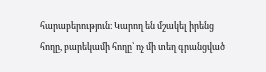հարաբերություն։ Կարող են մշակել իրենց հողը, բարեկամի հողը՝ ոչ մի տեղ գրանցված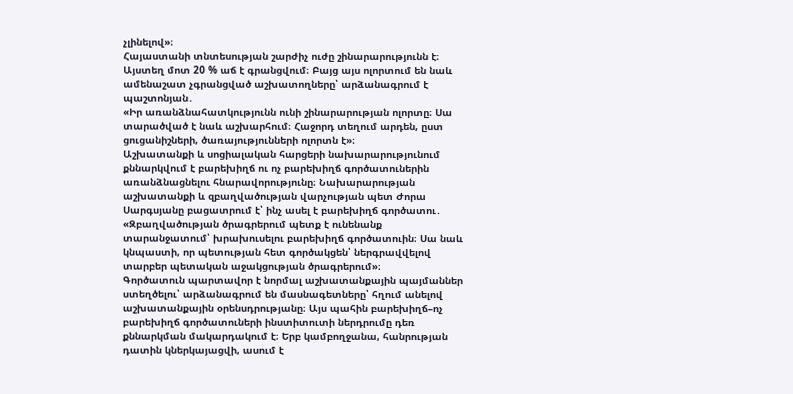չլինելով»։
Հայաստանի տնտեսության շարժիչ ուժը շինարարությունն է։ Այստեղ մոտ 20 % աճ է գրանցվում։ Բայց այս ոլորտում են նաև ամենաշատ չգրանցված աշխատողները՝ արձանագրում է պաշտոնյան․
«Իր առանձնահատկությունն ունի շինարարության ոլորտը։ Սա տարածված է նաև աշխարհում։ Հաջորդ տեղում արդեն, ըստ ցուցանիշների, ծառայությունների ոլորտն է»։
Աշխատանքի և սոցիալական հարցերի նախարարությունում քննարկվում է բարեխիղճ ու ոչ բարեխիղճ գործատուներին առանձնացնելու հնարավորությունը։ Նախարարության աշխատանքի և զբաղվածության վարչության պետ Ժորա Սարգսյանը բացատրում է՝ ինչ ասել է բարեխիղճ գործատու․
«Զբաղվածության ծրագրերում պետք է ունենանք տարանջատում՝ խրախուսելու բարեխիղճ գործատուին։ Սա նաև կնպաստի, որ պետության հետ գործակցեն՝ ներգրավվելով տարբեր պետական աջակցության ծրագրերում»։
Գործատուն պարտավոր է նորմալ աշխատանքային պայմաններ ստեղծելու՝ արձանագրում են մասնագետները՝ հղում անելով աշխատանքային օրենսդրությանը։ Այս պահին բարեխիղճ–ոչ բարեխիղճ գործատուների ինստիտուտի ներդրումը դեռ քննարկման մակարդակում է։ Երբ կամբողջանա, հանրության դատին կներկայացվի, ասում է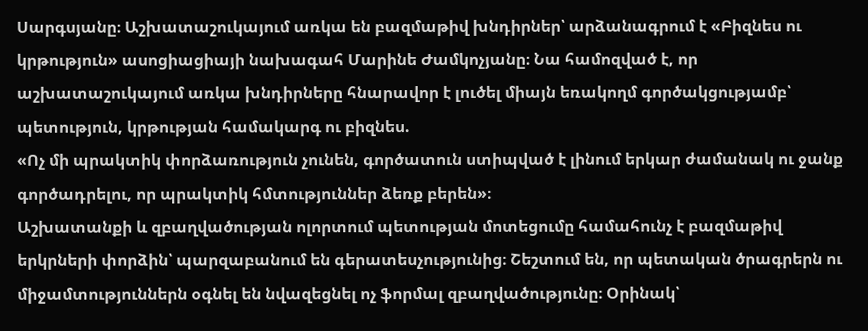Սարգսյանը։ Աշխատաշուկայում առկա են բազմաթիվ խնդիրներ՝ արձանագրում է «Բիզնես ու կրթություն» ասոցիացիայի նախագահ Մարինե Ժամկոչյանը։ Նա համոզված է, որ աշխատաշուկայում առկա խնդիրները հնարավոր է լուծել միայն եռակողմ գործակցությամբ՝ պետություն, կրթության համակարգ ու բիզնես.
«Ոչ մի պրակտիկ փորձառություն չունեն, գործատուն ստիպված է լինում երկար ժամանակ ու ջանք գործադրելու, որ պրակտիկ հմտություններ ձեռք բերեն»։
Աշխատանքի և զբաղվածության ոլորտում պետության մոտեցումը համահունչ է բազմաթիվ երկրների փորձին՝ պարզաբանում են գերատեսչությունից։ Շեշտում են, որ պետական ծրագրերն ու միջամտություններն օգնել են նվազեցնել ոչ ֆորմալ զբաղվածությունը։ Օրինակ՝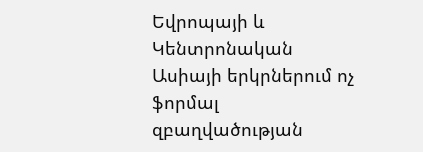Եվրոպայի և Կենտրոնական Ասիայի երկրներում ոչ ֆորմալ զբաղվածության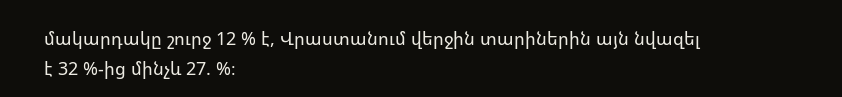մակարդակը շուրջ 12 % է, Վրաստանում վերջին տարիներին այն նվազել է 32 %-ից մինչև 27. %։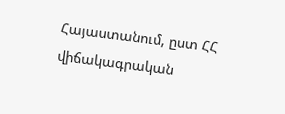Հայաստանում, ըստ ՀՀ վիճակագրական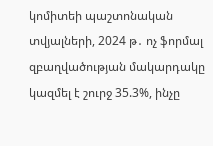կոմիտեի պաշտոնական տվյալների, 2024 թ․ ոչ ֆորմալ զբաղվածության մակարդակը կազմել է շուրջ 35.3%, ինչը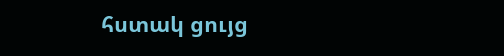հստակ ցույց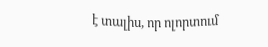է տալիս, որ ոլորտում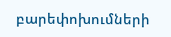բարեփոխումների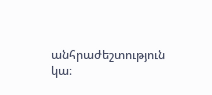անհրաժեշտություն կա։